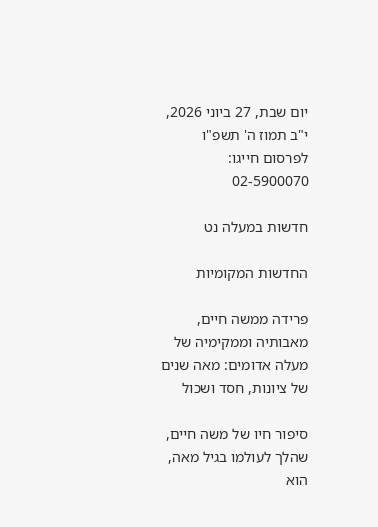יום שבת, 27 ביוני 2026, י"ב תמוז ה' תשפ"ו
לפרסום חייגו: 02-5900070

חדשות במעלה נט

החדשות המקומיות

פרידה ממשה חיים, מאבותיה וממקימיה של מעלה אדומים: מאה שנים של ציונות, חסד ושכול

סיפור חיו של משה חיים, שהלך לעולמו בגיל מאה, הוא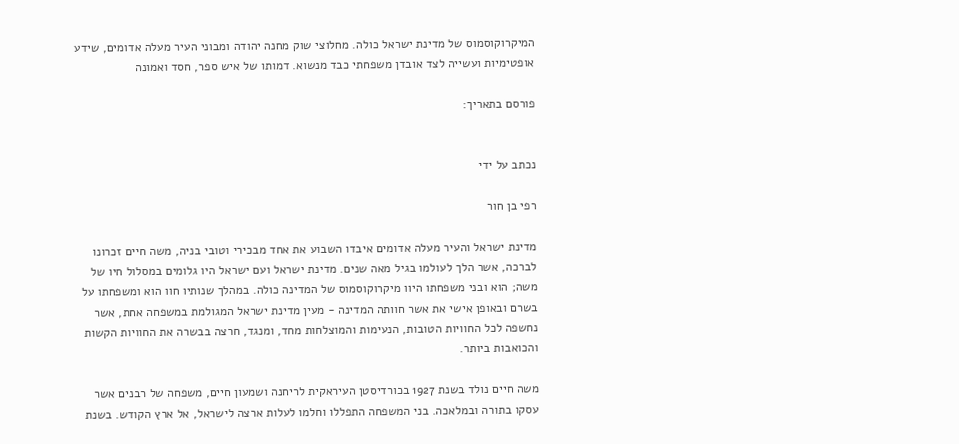המיקרוקוסמוס של מדינת ישראל כולה. מחלוצי שוק מחנה יהודה ומבוני העיר מעלה אדומים, שידע אופטימיות ועשייה לצד אובדן משפחתי כבד מנשוא. דמותו של איש ספר, חסד ואמונה

פורסם בתאריך:


נכתב על ידי

רפי בן חור

מדינת ישראל והעיר מעלה אדומים איבדו השבוע את אחד מבכירי וטובי בניה, משה חיים זכרונו לברכה, אשר הלך לעולמו בגיל מאה שנים. מדינת ישראל ועם ישראל היו גלומים במסלול חיו של משה; הוא ובני משפחתו היוו מיקרוקוסמוס של המדינה כולה. במהלך שנותיו חוו הוא ומשפחתו על בשרם ובאופן אישי את אשר חוותה המדינה - מעין מדינת ישראל המגולמת במשפחה אחת, אשר נחשפה לכל החוויות הטובות, הנעימות והמוצלחות מחד, ומנגד, חרצה בבשרה את החוויות הקשות והכואבות ביותר.

משה חיים נולד בשנת 1927 בכורדיסטן העיראקית לריחנה ושמעון חיים, משפחה של רבנים אשר עסקו בתורה ובמלאכה. בני המשפחה התפללו וחלמו לעלות ארצה לישראל, אל ארץ הקודש. בשנת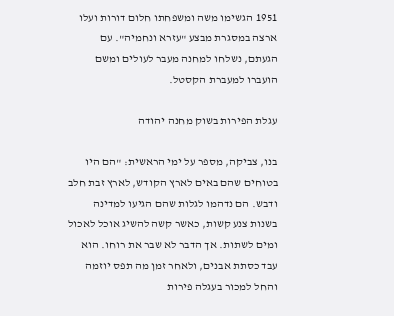1951 הגשימו משה ומשפחתו חלום דורות ועלו ארצה במסגרת מבצע "עזרא ונחמיה". עם הגעתם, נשלחו למחנה מעבר לעולים ומשם הועברו למעברת הקסטל.

עגלת הפירות בשוק מחנה יהודה

בנו, צביקה, מספר על ימי הראשית: "הם היו בטוחים שהם באים לארץ הקודש, לארץ זבת חלב ודבש. הם נדהמו לגלות שהם הגיעו למדינה בשנות צנע קשות, כאשר קשה להשיג אוכל לאכול ומים לשתות. אך הדבר לא שבר את רוחו. הוא עבד כסתת אבנים, ולאחר זמן מה תפס יוזמה והחל למכור בעגלה פירות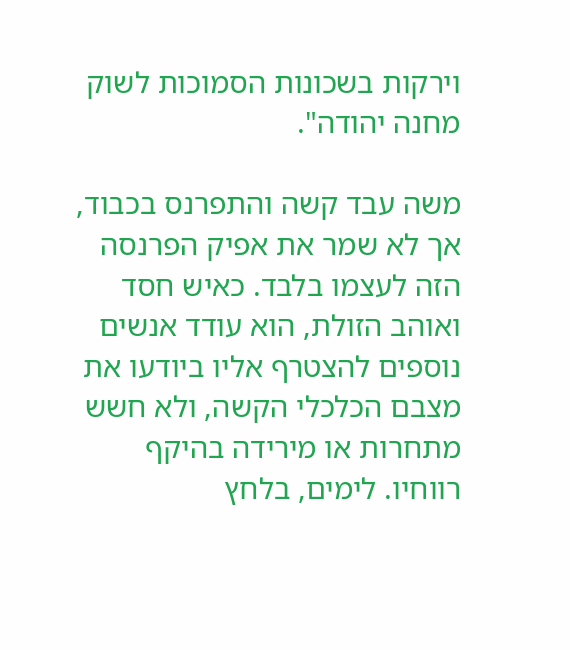וירקות בשכונות הסמוכות לשוק מחנה יהודה".

משה עבד קשה והתפרנס בכבוד, אך לא שמר את אפיק הפרנסה הזה לעצמו בלבד. כאיש חסד ואוהב הזולת, הוא עודד אנשים נוספים להצטרף אליו ביודעו את מצבם הכלכלי הקשה, ולא חשש מתחרות או מירידה בהיקף רווחיו. לימים, בלחץ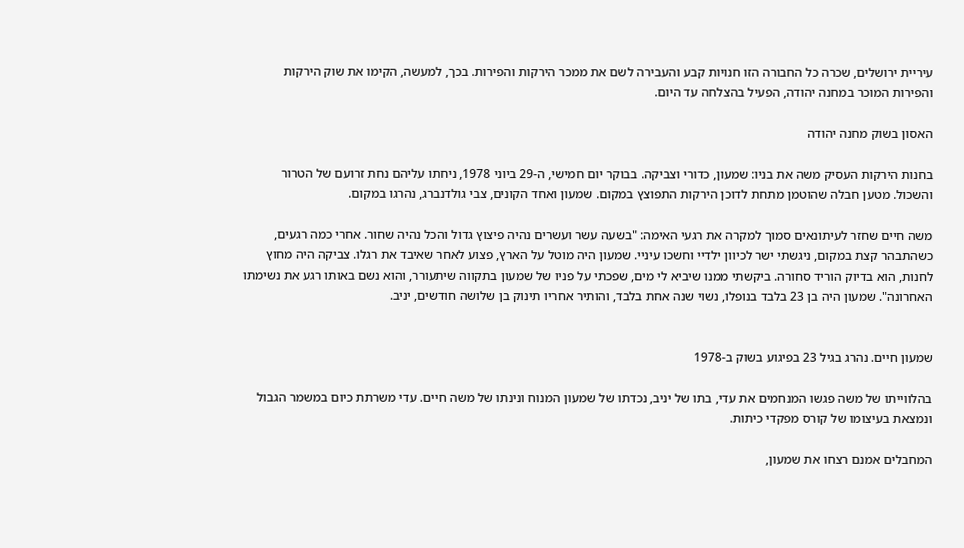עיריית ירושלים, שכרה כל החבורה הזו חנויות קבע והעבירה לשם את ממכר הירקות והפירות. בכך, למעשה, הקימו את שוק הירקות והפירות המוכר במחנה יהודה, הפעיל בהצלחה עד היום.

האסון בשוק מחנה יהודה

בחנות הירקות העסיק משה את בניו: שמעון, כדורי וצביקה. בבוקר יום חמישי, ה-29 ביוני 1978, ניחתו עליהם נחת זרועם של הטרור והשכול. מטען חבלה שהוטמן מתחת לדוכן הירקות התפוצץ במקום. שמעון ואחד הקונים, צבי גולדנברג, נהרגו במקום.

משה חיים שחזר לעיתונאים סמוך למקרה את רגעי האימה: "בשעה עשר ועשרים נהיה פיצוץ גדול והכל נהיה שחור. אחרי כמה רגעים, כשהתבהר קצת במקום, ניגשתי ישר לכיוון ילדיי וחשכו עיניי. שמעון היה מוטל על הארץ, פצוע לאחר שאיבד את רגלו. צביקה היה מחוץ לחנות, הוא בדיוק הוריד סחורה. ביקשתי ממנו שיביא לי מים, שפכתי על פניו של שמעון בתקווה שיתעורר, והוא נשם באותו רגע את נשימתו האחרונה". שמעון היה בן 23 בלבד בנופלו, נשוי שנה אחת בלבד, והותיר אחריו תינוק בן שלושה חודשים, יניב.


שמעון חיים. נהרג בגיל 23 בפיגוע בשוק ב-1978

בהלווייתו של משה פגשו המנחמים את עדי, בתו של יניב, נכדתו של שמעון המנוח ונינתו של משה חיים. עדי משרתת כיום במשמר הגבול ונמצאת בעיצומו של קורס מפקדי כיתות.

המחבלים אמנם רצחו את שמעון,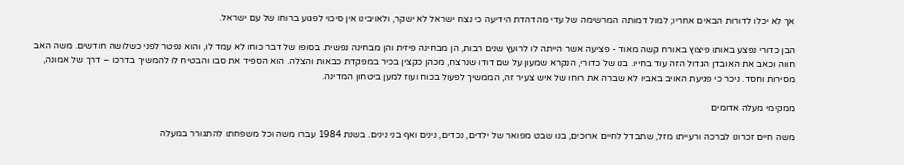אך לא יכלו לדורות הבאים אחריו; למול דמותה המרשימה של עדי מהדהדת הידיעה כי נצח ישראל לא ישקר, ולאויבינו אין סיכוי לפגוע ברוחו של עם ישראל.

הבן כדורי נפצע באותו פיצוץ באורח קשה מאוד - פציעה אשר הייתה לו לרועץ שנים רבות, הן מבחינה פיזית והן מבחינה נפשית. בסופו של דבר כוחו לא עמד לו, והוא נפטר לפני כשלושה חודשים. משה האב חווה וכאב את האובדן הגדול הזה עוד בחייו. בנו של כדורי, הנקרא שמעון על שם דודו שנרצח, מכהן כקצין בכיר במפקדת כבאות והצלה. הוא הספיד את סבו והבטיח לו להמשיך בדרכו – דרך של אמונה, מסירות וחסד. ניכר כי פגיעת האויב באביו לא שברה את רוחו של איש צעיר זה, הממשיך לפעול בכוח ועוז למען ביטחון המדינה.

ממקימי מעלה אדומים

משה חיים זכרונו לברכה ורעייתו מזל, שתבדל לחיים ארוכים, בנו שבט מפואר של ילדים, נכדים, נינים ואף בני נינים. בשנת 1984 עברו משה וכל משפחתו להתגורר במעלה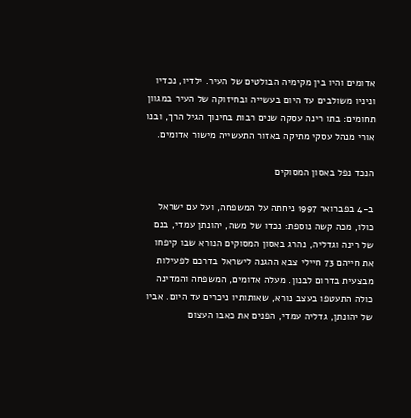אדומים והיו בין מקימיה הבולטים של העיר. ילדיו, נכדיו וניניו משולבים עד היום בעשייה ובחיזוקה של העיר במגוון תחומים: בתו רינה עסקה שנים רבות בחינוך הגיל הרך, ובנו אורי מנהל עסקי מתיקה באזור התעשייה מישור אדומים.

הנכד נפל באסון המסוקים

ב-4 בפברואר 1997 ניחתה על המשפחה, ועל עם ישראל כולו, מכה קשה נוספת: נכדו של משה, יהונתן עמדי, בנם של רינה וגדליה, נהרג באסון המסוקים הנורא שבו קיפחו את חייהם 73 חיילי צבא ההגנה לישראל בדרכם לפעילות מבצעית בדרום לבנון. מעלה אדומים, המשפחה והמדינה כולה התעטפו בעצב נורא, שאותותיו ניכרים עד היום. אביו של יהונתן, גדליה עמדי, הפנים את כאבו העצום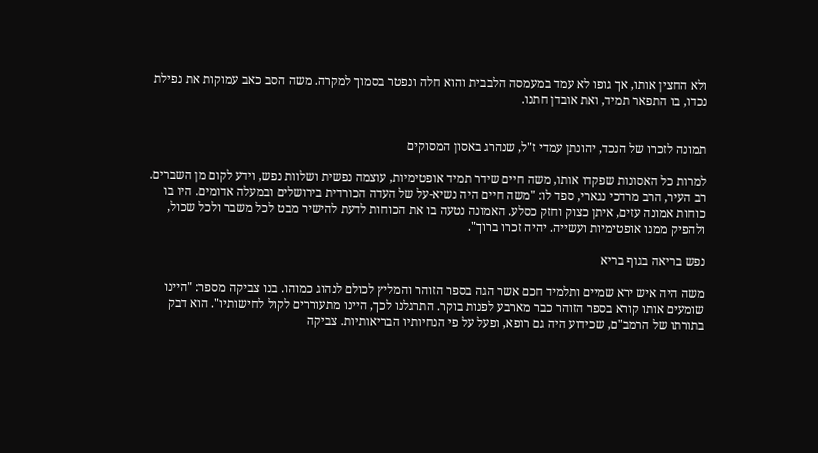ולא החצין אותו, אך גופו לא עמד במעמסה הלבבית והוא חלה ונפטר בסמוך למקרה. משה הסב כאב עמוקות את נפילת נכדו, בו התפאר תמיד, ואת אובדן חתנו.


תמונה לזכרו של הנכד, יהונתן עמדי ז"ל, שנהרג באסון המסוקים

למרות כל האסונות שפקדו אותו, משה חיים שידר תמיד אופטימיות, עוצמה נפשית ושלוות נפש, וידע לקום מן השברים. רב העיר, הרב מרדכי נגארי, ספד לו: "משה חיים היה נשיא-על של העדה הכורדית בירושלים ובמעלה אדומים. היו בו כוחות אמונה עזים, איתן כצוק וחזק כסלע. האמונה נטעה בו את הכוחות לדעת להישיר מבט לכל משבר ולכל שכול, ולהפיק ממנו אופטימיות ועשייה. יהיה זכרו ברוך".

נפש בריאה בגוף בריא

משה היה איש ירא שמיים ותלמיד חכם אשר הגה בספר הזוהר והמליץ לכולם לנהוג כמוהו. בנו צביקה מספר: "היינו שומעים אותו קורא בספר הזוהר כבר מארבע לפנות בוקר. התרגלנו לכך, היינו מתעוררים לקול לחישותיו". הוא דבק בתורתו של הרמב"ם, שכידוע היה גם רופא, ופעל על פי הנחיותיו הבריאותיות. צביקה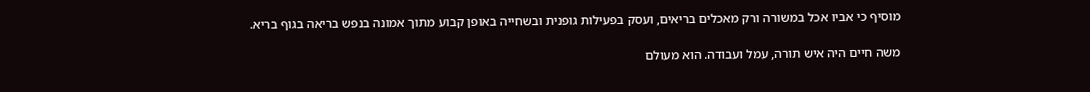מוסיף כי אביו אכל במשורה ורק מאכלים בריאים, ועסק בפעילות גופנית ובשחייה באופן קבוע מתוך אמונה בנפש בריאה בגוף בריא.

משה חיים היה איש תורה, עמל ועבודה. הוא מעולם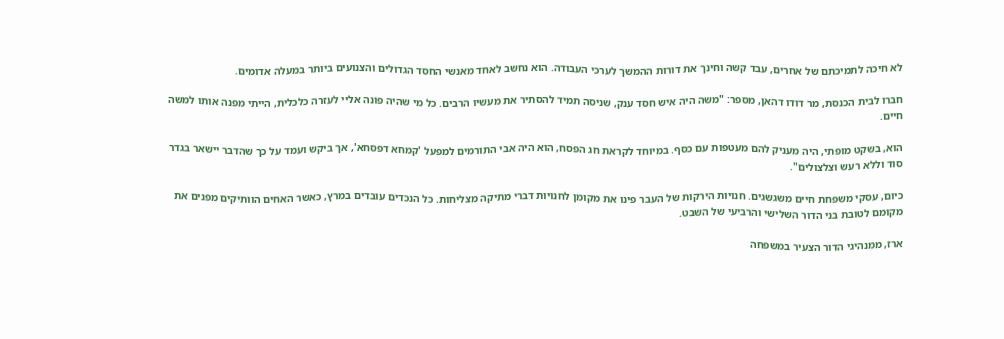לא חיכה לתמיכתם של אחרים, עבד קשה וחינך את דורות ההמשך לערכי העבודה. הוא נחשב לאחד מאנשי החסד הגדולים והצנועים ביותר במעלה אדומים.

חברו לבית הכנסת, מר דודו דהאן, מספר: "משה היה איש חסד ענק, שניסה תמיד להסתיר את מעשיו הרבים. כל מי שהיה פונה אליי לעזרה כלכלית, הייתי מפנה אותו למשה חיים.

הוא, בשקט מופתי, היה מעניק להם מעטפות עם כסף. במיוחד לקראת חג הפסח, הוא היה אבי התורמים למפעל 'קמחא דפסחא', אך ביקש ועמד על כך שהדבר יישאר בגדר סוד וללא רעש וצלצולים".

כיום, עסקי משפחת חיים משגשגים. חנויות הירקות של העבר פינו את מקומן לחנויות דברי מתיקה מצליחות. כל הנכדים עובדים במרץ, כאשר האחים הוותיקים מפנים את מקומם לטובת בני הדור השלישי והרביעי של השבט.

ארז, ממנהיגי הדור הצעיר במשפחה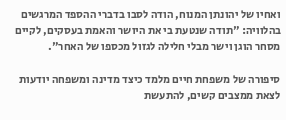ואחיו של יהונתן המנוח, הודה לסבו בדברי ההספד המרגשים בהלוויה: "תודה שנטעת בי את היושר והאמת בעסקים, לקיים מסחר הוגן וישר מבלי חלילה לגזול מכספו של האחר".

סיפורה של משפחת חיים מלמד כיצד מדינה ומשפחה יודעות לצאת ממצבים קשים, להתעשת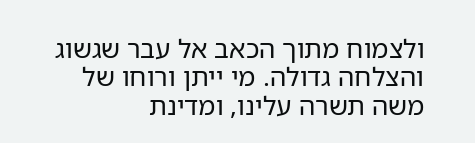ולצמוח מתוך הכאב אל עבר שגשוג והצלחה גדולה. מי ייתן ורוחו של משה תשרה עלינו, ומדינת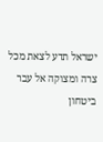ישראל תדע לצאת מכל צרה ומצוקה אל עבר ביטחון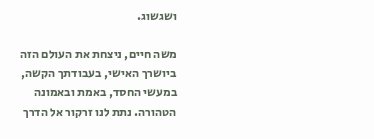ושגשוג.

משה חיים, ניצחת את העולם הזה ביושרך האישי, בעבודתך הקשה, במעשי החסד, באמת ובאמונה הטהורה. נתת לנו זרקור אל הדרך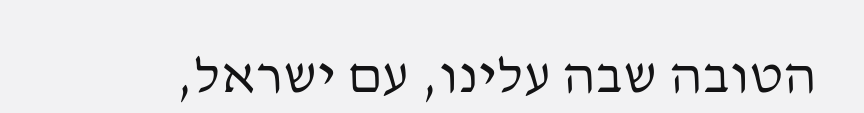הטובה שבה עלינו, עם ישראל,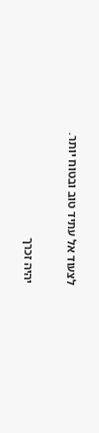לצעוד אל עתיד טוב ובטוח יותר.

יהיה זכרך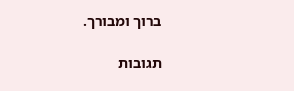ברוך ומבורך.

תגובות